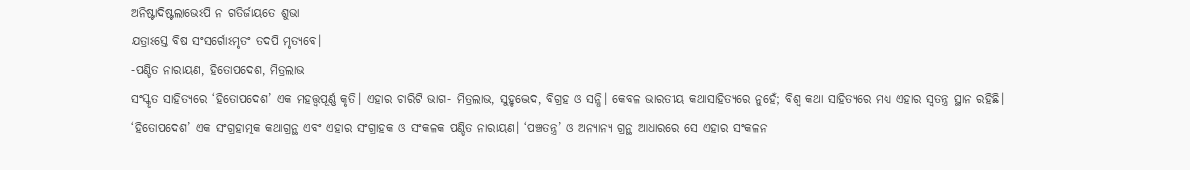ଅନିଷ୍ଟାଦିଷ୍ଟଲାଭେଽପି ନ ଗତିର୍ଜାୟତେ ଶୁଭା
ଯତ୍ରାଽସ୍ତେ ବିଷ ସଂସର୍ଗୋଽମୃତଂ ତଦପି ମୃତ୍ୟବେ।
-ପଣ୍ଡିତ ନାରାୟଣ, ହିତୋପଦେଶ, ମିତ୍ରଲାଭ
ସଂସ୍କୃତ ସାହିତ୍ୟରେ ‘ହିତୋପଦେଶ’ ଏକ ମହତ୍ତ୍ୱପୂର୍ଣ୍ଣ କୃତି। ଏହାର ଚାରିଟି ଭାଗ- ମିତ୍ରଲାଭ, ସୁହୃଦ୍ଭେଦ, ବିଗ୍ରହ ଓ ସନ୍ଧି। କେବଳ ଭାରତୀୟ କଥାସାହିତ୍ୟରେ ନୁହେଁ; ବିଶ୍ୱ କଥା ସାହିତ୍ୟରେ ମଧ୍ୟ ଏହାର ସ୍ୱତନ୍ତ୍ର ସ୍ଥାନ ରହିଛି।
‘ହିତୋପଦେଶ’ ଏକ ସଂଗ୍ରହାତ୍ମକ କଥାଗ୍ରନ୍ଥ ଏବଂ ଏହାର ସଂଗ୍ରାହକ ଓ ସଂକଳକ ପଣ୍ଡିତ ନାରାୟଣ। ‘ପଞ୍ଚତନ୍ତ୍ର’ ଓ ଅନ୍ୟାନ୍ୟ ଗ୍ରନ୍ଥ ଆଧାରରେ ସେ ଏହାର ସଂକଳନ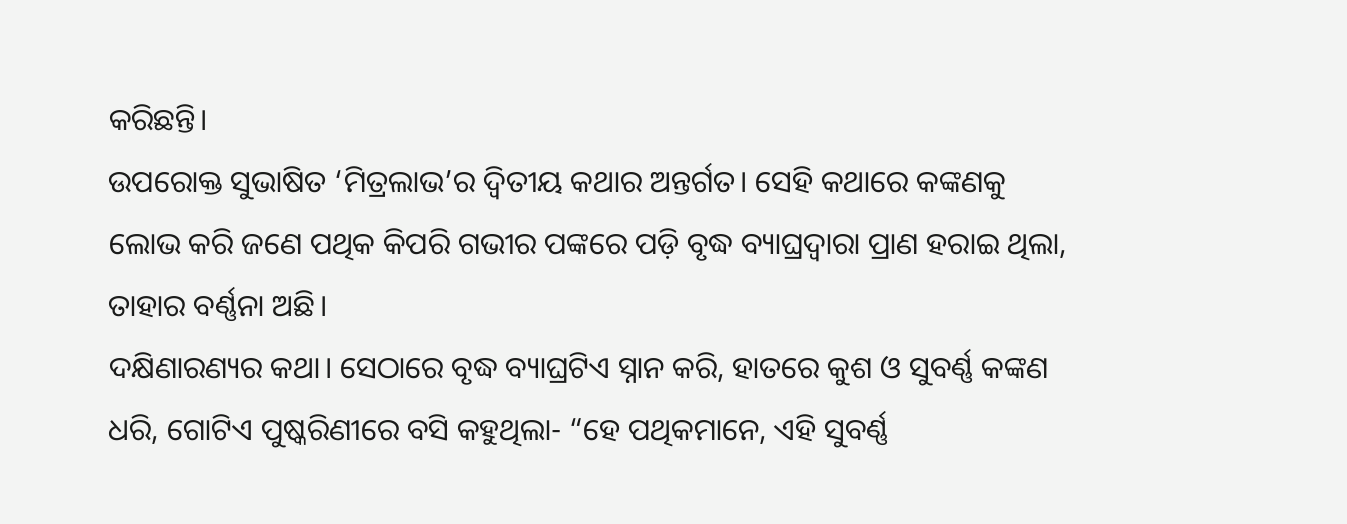କରିଛନ୍ତି।
ଉପରୋକ୍ତ ସୁଭାଷିତ ‘ମିତ୍ରଲାଭ’ର ଦ୍ୱିତୀୟ କଥାର ଅନ୍ତର୍ଗତ। ସେହି କଥାରେ କଙ୍କଣକୁ ଲୋଭ କରି ଜଣେ ପଥିକ କିପରି ଗଭୀର ପଙ୍କରେ ପଡ଼ି ବୃଦ୍ଧ ବ୍ୟାଘ୍ରଦ୍ୱାରା ପ୍ରାଣ ହରାଇ ଥିଲା, ତାହାର ବର୍ଣ୍ଣନା ଅଛି।
ଦକ୍ଷିଣାରଣ୍ୟର କଥା। ସେଠାରେ ବୃଦ୍ଧ ବ୍ୟାଘ୍ରଟିଏ ସ୍ନାନ କରି, ହାତରେ କୁଶ ଓ ସୁବର୍ଣ୍ଣ କଙ୍କଣ ଧରି, ଗୋଟିଏ ପୁଷ୍କରିଣୀରେ ବସି କହୁଥିଲା- “ହେ ପଥିକମାନେ, ଏହି ସୁବର୍ଣ୍ଣ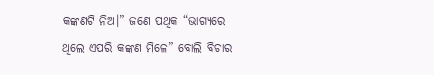କଙ୍କଣଟି ନିଅ।” ଜଣେ ପଥିକ “ଭାଗ୍ୟରେ ଥିଲେ ଏପରି କଙ୍କଣ ମିଳେ” ବୋଲି ବିଚାର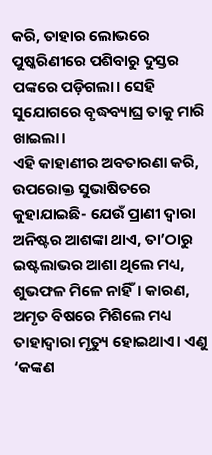କରି, ତାହାର ଲୋଭରେ ପୁଷ୍କରିଣୀରେ ପଶିବାରୁ ଦୁସ୍ତର ପଙ୍କରେ ପଡ଼ିଗଲା। ସେହି ସୁଯୋଗରେ ବୃଦ୍ଧବ୍ୟାଘ୍ର ତାକୁ ମାରି ଖାଇଲା।
ଏହି କାହାଣୀର ଅବତାରଣା କରି, ଉପରୋକ୍ତ ସୁଭାଷିତରେ କୁହାଯାଇଛି- ଯେଉଁ ପ୍ରାଣୀ ଦ୍ୱାରା ଅନିଷ୍ଟର ଆଶଙ୍କା ଥାଏ, ତା’ଠାରୁ ଇଷ୍ଟଲାଭର ଆଶା ଥିଲେ ମଧ୍ୟ, ଶୁଭଫଳ ମିଳେ ନାହିଁ। କାରଣ, ଅମୃତ ବିଷରେ ମିଶିଲେ ମଧ୍ୟ ତାହାଦ୍ୱାରା ମୃତ୍ୟୁ ହୋଇଥାଏ। ଏଣୁ ‘କଙ୍କଣ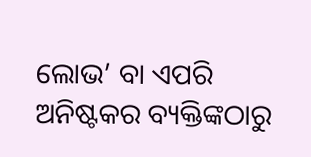ଲୋଭ’ ବା ଏପରି ଅନିଷ୍ଟକର ବ୍ୟକ୍ତିଙ୍କଠାରୁ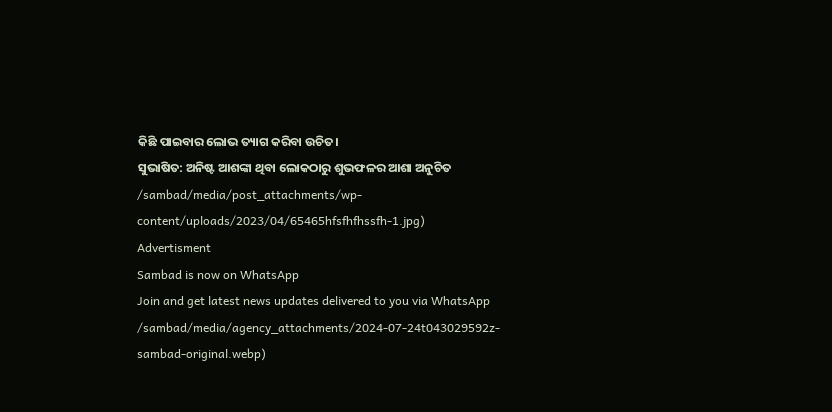କିଛି ପାଇବାର ଲୋଭ ତ୍ୟାଗ କରିବା ଉଚିତ।
ସୁଭାଷିତ: ଅନିଷ୍ଟ ଆଶଙ୍କା ଥିବା ଲୋକଠାରୁ ଶୁଭଫଳର ଆଶା ଅନୁଚିତ
/sambad/media/post_attachments/wp-content/uploads/2023/04/65465hfsfhfhssfh-1.jpg)
Advertisment
Sambad is now on WhatsApp
Join and get latest news updates delivered to you via WhatsApp
/sambad/media/agency_attachments/2024-07-24t043029592z-sambad-original.webp)